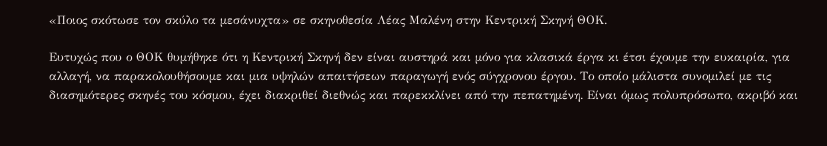«Ποιος σκότωσε τον σκύλο τα μεσάνυχτα» σε σκηνοθεσία Λέας Μαλένη στην Κεντρική Σκηνή ΘΟΚ.

Ευτυχώς που ο ΘΟΚ θυμήθηκε ότι η Κεντρική Σκηνή δεν είναι αυστηρά και μόνο για κλασικά έργα κι έτσι έχουμε την ευκαιρία, για αλλαγή, να παρακολουθήσουμε και μια υψηλών απαιτήσεων παραγωγή ενός σύγχρονου έργου. Το οποίο μάλιστα συνομιλεί με τις διασημότερες σκηνές του κόσμου, έχει διακριθεί διεθνώς και παρεκκλίνει από την πεπατημένη. Είναι όμως πολυπρόσωπο, ακριβό και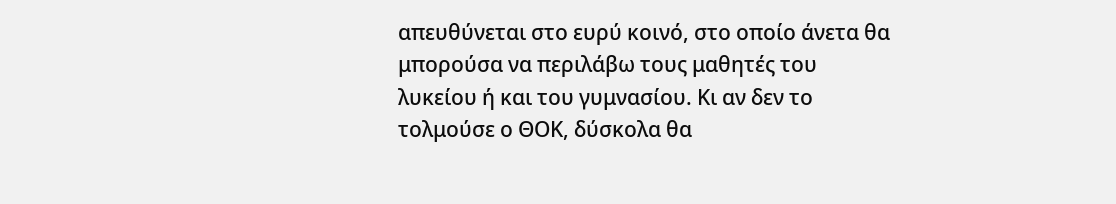απευθύνεται στο ευρύ κοινό, στο οποίο άνετα θα μπορούσα να περιλάβω τους μαθητές του λυκείου ή και του γυμνασίου. Κι αν δεν το τολμούσε ο ΘΟΚ, δύσκολα θα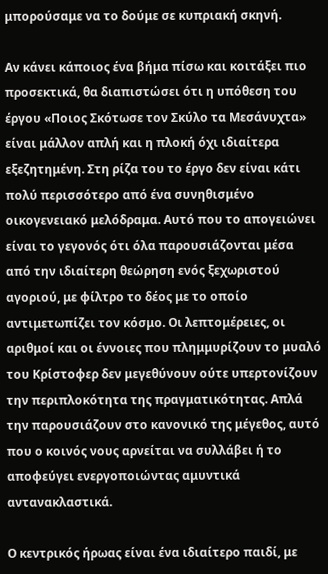μπορούσαμε να το δούμε σε κυπριακή σκηνή.

Αν κάνει κάποιος ένα βήμα πίσω και κοιτάξει πιο προσεκτικά, θα διαπιστώσει ότι η υπόθεση του έργου «Ποιος Σκότωσε τον Σκύλο τα Μεσάνυχτα» είναι μάλλον απλή και η πλοκή όχι ιδιαίτερα εξεζητημένη. Στη ρίζα του το έργο δεν είναι κάτι πολύ περισσότερο από ένα συνηθισμένο οικογενειακό μελόδραμα. Αυτό που το απογειώνει είναι το γεγονός ότι όλα παρουσιάζονται μέσα από την ιδιαίτερη θεώρηση ενός ξεχωριστού αγοριού, με φίλτρο το δέος με το οποίο αντιμετωπίζει τον κόσμο. Οι λεπτομέρειες, οι αριθμοί και οι έννοιες που πλημμυρίζουν το μυαλό του Κρίστοφερ δεν μεγεθύνουν ούτε υπερτονίζουν την περιπλοκότητα της πραγματικότητας. Απλά την παρουσιάζουν στο κανονικό της μέγεθος, αυτό που ο κοινός νους αρνείται να συλλάβει ή το αποφεύγει ενεργοποιώντας αμυντικά αντανακλαστικά.

Ο κεντρικός ήρωας είναι ένα ιδιαίτερο παιδί, με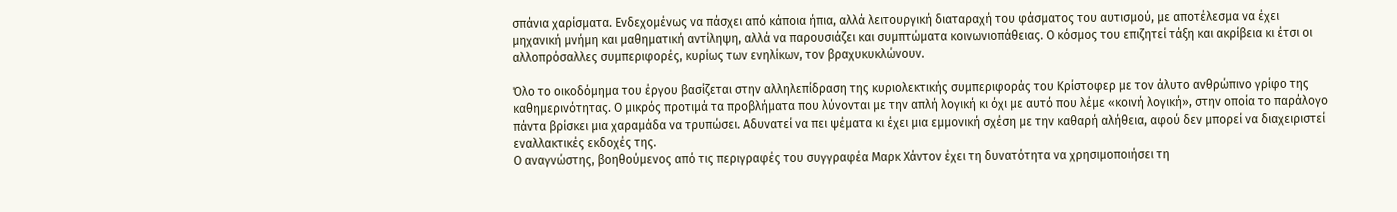σπάνια χαρίσματα. Ενδεχομένως να πάσχει από κάποια ήπια, αλλά λειτουργική διαταραχή του φάσματος του αυτισμού, με αποτέλεσμα να έχει μηχανική μνήμη και μαθηματική αντίληψη, αλλά να παρουσιάζει και συμπτώματα κοινωνιοπάθειας. Ο κόσμος του επιζητεί τάξη και ακρίβεια κι έτσι οι αλλοπρόσαλλες συμπεριφορές, κυρίως των ενηλίκων, τον βραχυκυκλώνουν.

Όλο το οικοδόμημα του έργου βασίζεται στην αλληλεπίδραση της κυριολεκτικής συμπεριφοράς του Κρίστοφερ με τον άλυτο ανθρώπινο γρίφο της καθημερινότητας. Ο μικρός προτιμά τα προβλήματα που λύνονται με την απλή λογική κι όχι με αυτό που λέμε «κοινή λογική», στην οποία το παράλογο πάντα βρίσκει μια χαραμάδα να τρυπώσει. Αδυνατεί να πει ψέματα κι έχει μια εμμονική σχέση με την καθαρή αλήθεια, αφού δεν μπορεί να διαχειριστεί εναλλακτικές εκδοχές της.
Ο αναγνώστης, βοηθούμενος από τις περιγραφές του συγγραφέα Μαρκ Χάντον έχει τη δυνατότητα να χρησιμοποιήσει τη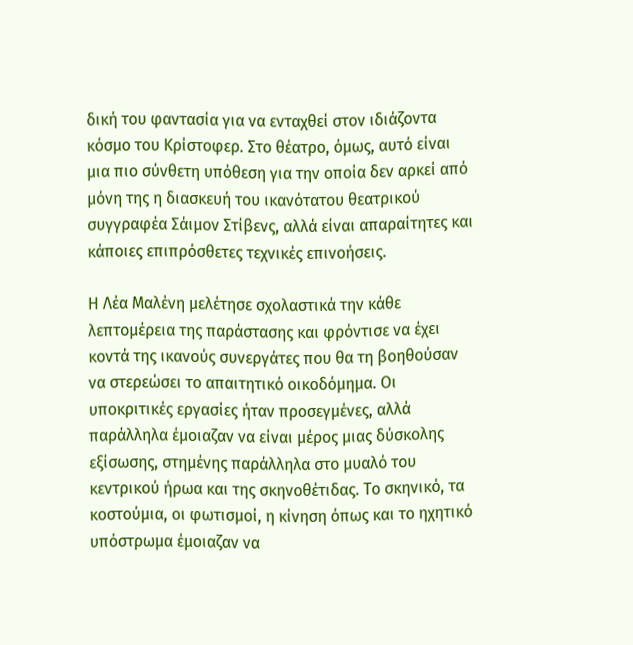δική του φαντασία για να ενταχθεί στον ιδιάζοντα κόσμο του Κρίστοφερ. Στο θέατρο, όμως, αυτό είναι μια πιο σύνθετη υπόθεση για την οποία δεν αρκεί από μόνη της η διασκευή του ικανότατου θεατρικού συγγραφέα Σάιμον Στίβενς, αλλά είναι απαραίτητες και κάποιες επιπρόσθετες τεχνικές επινοήσεις.

Η Λέα Μαλένη μελέτησε σχολαστικά την κάθε λεπτομέρεια της παράστασης και φρόντισε να έχει κοντά της ικανούς συνεργάτες που θα τη βοηθούσαν να στερεώσει το απαιτητικό οικοδόμημα. Οι υποκριτικές εργασίες ήταν προσεγμένες, αλλά παράλληλα έμοιαζαν να είναι μέρος μιας δύσκολης εξίσωσης, στημένης παράλληλα στο μυαλό του κεντρικού ήρωα και της σκηνοθέτιδας. Το σκηνικό, τα κοστούμια, οι φωτισμοί, η κίνηση όπως και το ηχητικό υπόστρωμα έμοιαζαν να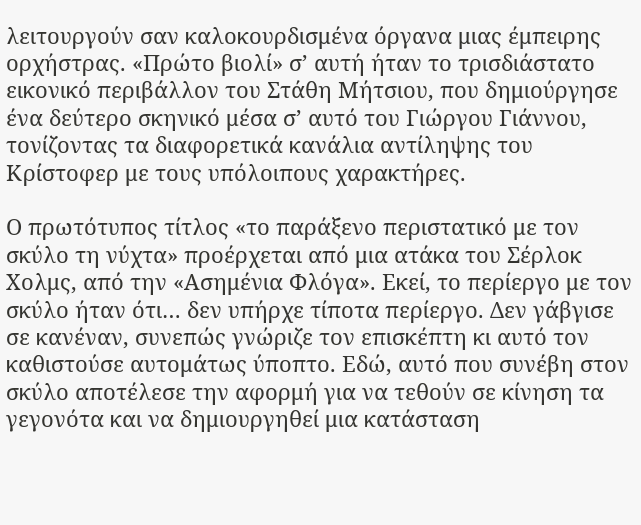λειτουργούν σαν καλοκουρδισμένα όργανα μιας έμπειρης ορχήστρας. «Πρώτο βιολί» σ’ αυτή ήταν το τρισδιάστατο εικονικό περιβάλλον του Στάθη Μήτσιου, που δημιούργησε ένα δεύτερο σκηνικό μέσα σ’ αυτό του Γιώργου Γιάννου, τονίζοντας τα διαφορετικά κανάλια αντίληψης του Κρίστοφερ με τους υπόλοιπους χαρακτήρες.

Ο πρωτότυπος τίτλος «το παράξενο περιστατικό με τον σκύλο τη νύχτα» προέρχεται από μια ατάκα του Σέρλοκ Χολμς, από την «Ασημένια Φλόγα». Εκεί, το περίεργο με τον σκύλο ήταν ότι… δεν υπήρχε τίποτα περίεργο. Δεν γάβγισε σε κανέναν, συνεπώς γνώριζε τον επισκέπτη κι αυτό τον καθιστούσε αυτομάτως ύποπτο. Εδώ, αυτό που συνέβη στον σκύλο αποτέλεσε την αφορμή για να τεθούν σε κίνηση τα γεγονότα και να δημιουργηθεί μια κατάσταση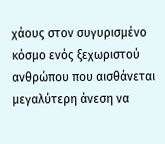χάους στον συγυρισμένο κόσμο ενός ξεχωριστού ανθρώπου που αισθάνεται μεγαλύτερη άνεση να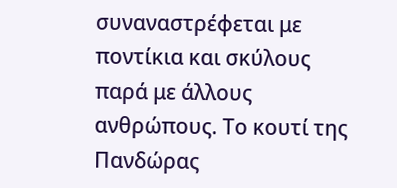συναναστρέφεται με ποντίκια και σκύλους παρά με άλλους ανθρώπους. Το κουτί της Πανδώρας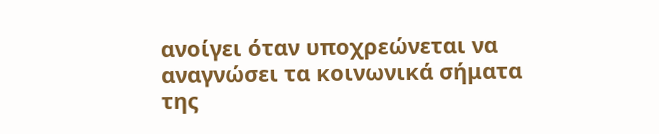ανοίγει όταν υποχρεώνεται να αναγνώσει τα κοινωνικά σήματα της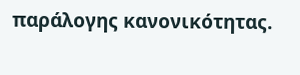παράλογης κανονικότητας.